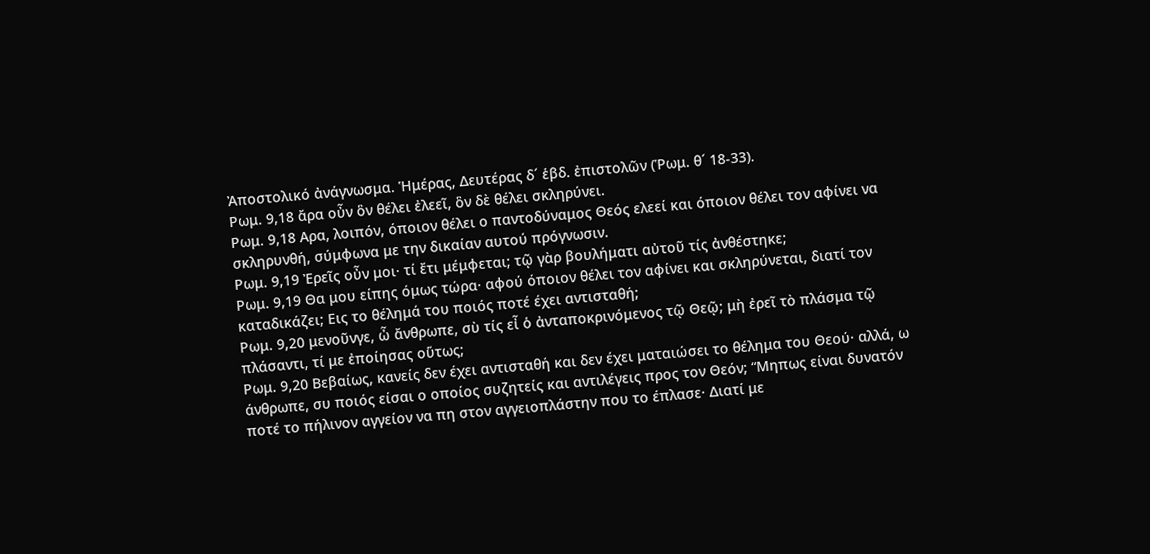Ἀποστολικό ἀνάγνωσμα. Ἡμέρας, Δευτέρας δ´ ἑβδ. ἐπιστολῶν (Ῥωμ. θ´ 18-33).
Ρωμ. 9,18 ἄρα οὖν ὃν θέλει ἐλεεῖ, ὃν δὲ θέλει σκληρύνει.
Ρωμ. 9,18 Αρα, λοιπόν, όποιον θέλει ο παντοδύναμος Θεός ελεεί και όποιον θέλει τον αφίνει να σκληρυνθή, σύμφωνα με την δικαίαν αυτού πρόγνωσιν.
Ρωμ. 9,19 Ἐρεῖς οὖν μοι· τί ἔτι μέμφεται; τῷ γὰρ βουλήματι αὐτοῦ τίς ἀνθέστηκε;
Ρωμ. 9,19 Θα μου είπης όμως τώρα· αφού όποιον θέλει τον αφίνει και σκληρύνεται, διατί τον καταδικάζει; Εις το θέλημά του ποιός ποτέ έχει αντισταθή;
Ρωμ. 9,20 μενοῦνγε, ὦ ἄνθρωπε, σὺ τίς εἶ ὁ ἀνταποκρινόμενος τῷ Θεῷ; μὴ ἐρεῖ τὸ πλάσμα τῷ πλάσαντι, τί με ἐποίησας οὕτως;
Ρωμ. 9,20 Βεβαίως, κανείς δεν έχει αντισταθή και δεν έχει ματαιώσει το θέλημα του Θεού· αλλά, ω άνθρωπε, συ ποιός είσαι ο οποίος συζητείς και αντιλέγεις προς τον Θεόν; “Μηπως είναι δυνατόν ποτέ το πήλινον αγγείον να πη στον αγγειοπλάστην που το έπλασε· Διατί με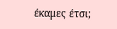έκαμες έτσι;